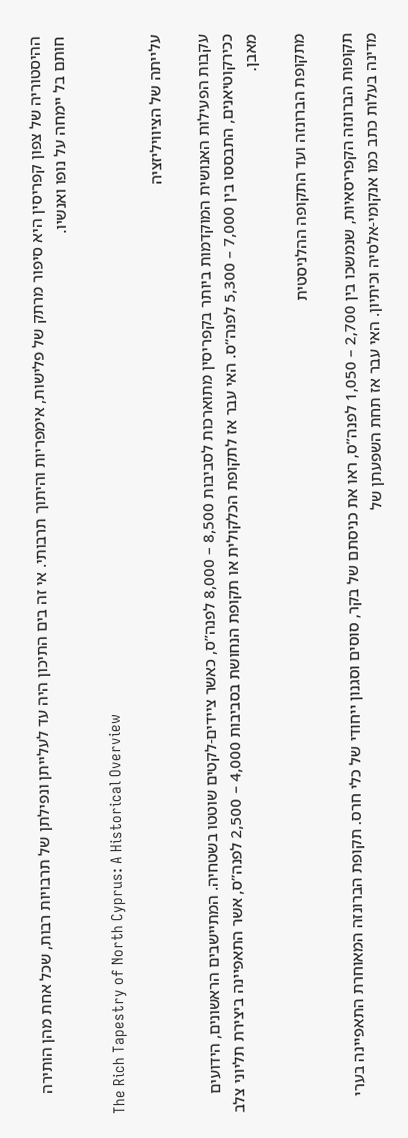ההיסטוריה של צפון קפריסין היא סיפור מרתק של פלישות, אימפריות והיתוך תרבותי. אי זה בים התיכון היה עד לעלייתן ונפילתן של תרבויות רבות, שכל אחת מהן הותירה חותם בל יימחה על נופו ואנשיו.

The Rich Tapestry of North Cyprus: A Historical Overview

עלייתה של הציוויליזציה

עקבות הפעילות האנושית המוקדמות ביותר בקפריסין מתוארכות לסביבות 8,500 – 8,000 לפנה”ס, כאשר ציידים-לקטים שוטטו בשטחיה. המתיישבים הראשונים, הידועים ככירקוטיאנים, התבססו בין 7,000 – 5,300 לפנה”ס. האי עבר אז לתקופת הכלקולית או תקופת הנחושת בסביבות 4,000 – 2,500 לפנה”ס, אשר התאפיינה ביצירת תליוני צלב מאבן.

מתקופת הברונזה ועד התקופה ההלניסטית

תקופות הברונזה הקפריסאיות, שנמשכו בין 2,700 – 1,050 לפנה”ס, ראו את כניסתם של בקר, סוסים וסגנון ייחודי של כלי חרס. תקופת הברונזה המאוחרת התאפיינה בערי מדינה בעלות כתב כמו אנקומי-אלסיה וכיתיון. האי עבר אז תחת השפעתן של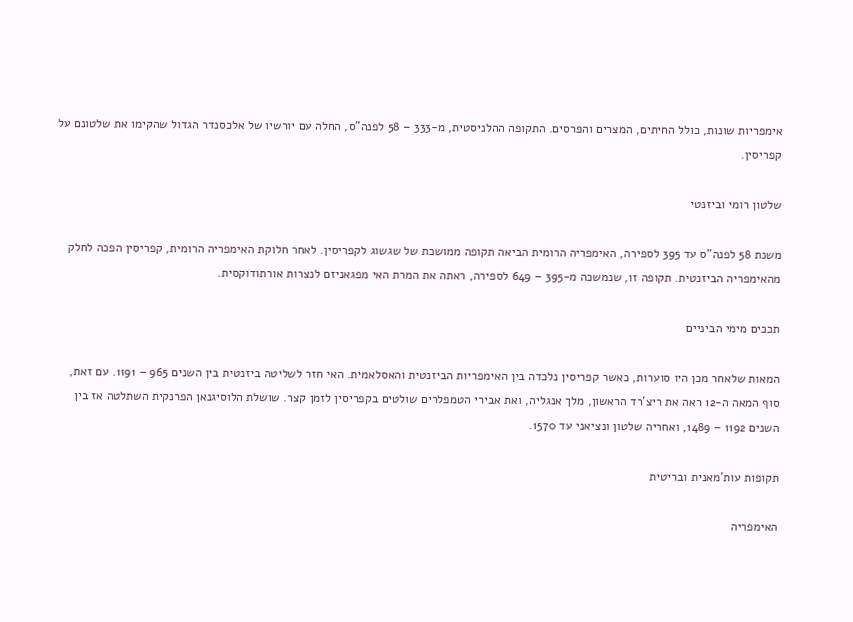אימפריות שונות, כולל החיתים, המצרים והפרסים. התקופה ההלניסטית, מ-333 – 58 לפנה”ס, החלה עם יורשיו של אלכסנדר הגדול שהקימו את שלטונם על קפריסין.

שלטון רומי וביזנטי

משנת 58 לפנה”ס עד 395 לספירה, האימפריה הרומית הביאה תקופה ממושכת של שגשוג לקפריסין. לאחר חלוקת האימפריה הרומית, קפריסין הפכה לחלק מהאימפריה הביזנטית. תקופה זו, שנמשכה מ-395 – 649 לספירה, ראתה את המרת האי מפגאניזם לנצרות אורתודוקסית.

תככים מימי הביניים

המאות שלאחר מכן היו סוערות, כאשר קפריסין נלכדה בין האימפריות הביזנטית והאסלאמית. האי חזר לשליטה ביזנטית בין השנים 965 – 1191. עם זאת, סוף המאה ה-12 ראה את ריצ’רד הראשון, מלך אנגליה, ואת אבירי הטמפלרים שולטים בקפריסין לזמן קצר. שושלת הלוסיגנאן הפרנקית השתלטה אז בין השנים 1192 – 1489, ואחריה שלטון ונציאני עד 1570.

תקופות עות’מאנית ובריטית

האימפריה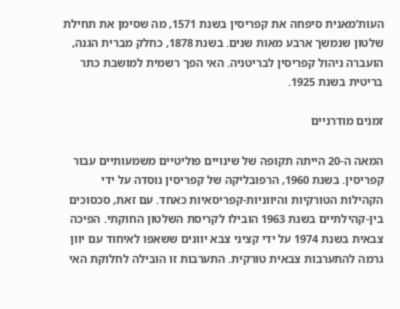העות’מאנית סיפחה את קפריסין בשנת 1571, מה שסימן את תחילת שלטון שנמשך ארבע מאות שנים. בשנת 1878, כחלק מברית הגנה, הועברה ניהול קפריסין לבריטניה. האי הפך רשמית למושבת כתר בריטית בשנת 1925.

זמנים מודרניים

המאה ה-20 הייתה תקופה של שינויים פוליטיים משמעותיים עבור קפריסין. בשנת 1960, הרפובליקה של קפריסין נוסדה על ידי הקהילות הטורקיות והיווניות-קפריסאיות כאחד. עם זאת, סכסוכים בין-קהילתיים בשנת 1963 הובילו לקריסת השלטון החוקתי. הפיכה צבאית בשנת 1974 על ידי קציני צבא יוונים ששאפו לאיחוד עם יוון גרמה להתערבות צבאית טורקית. התערבות זו הובילה לחלוקת האי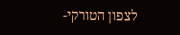לצפון הטורקי-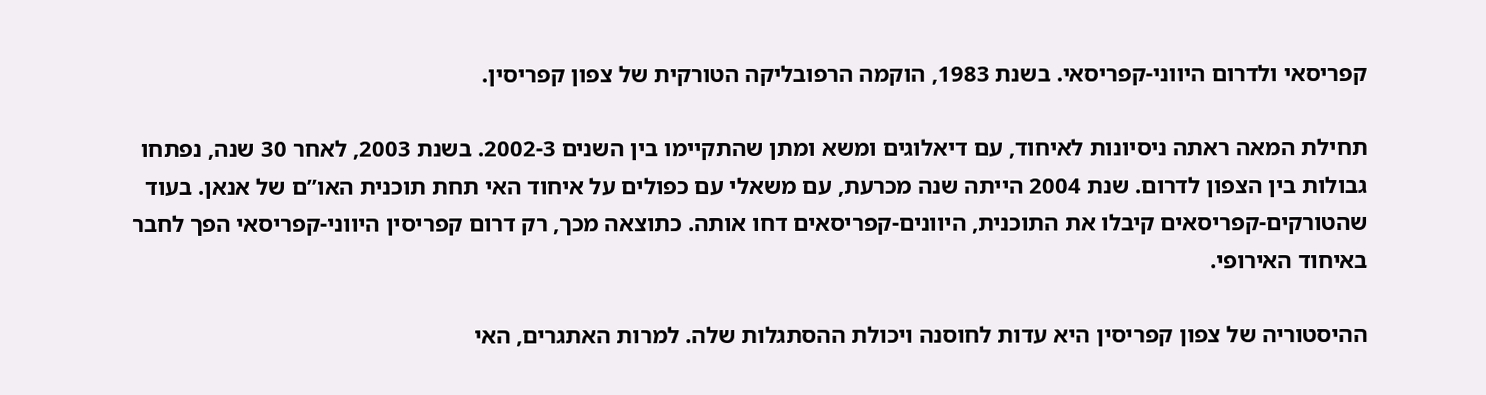קפריסאי ולדרום היווני-קפריסאי. בשנת 1983, הוקמה הרפובליקה הטורקית של צפון קפריסין.

תחילת המאה ראתה ניסיונות לאיחוד, עם דיאלוגים ומשא ומתן שהתקיימו בין השנים 2002-3. בשנת 2003, לאחר 30 שנה, נפתחו גבולות בין הצפון לדרום. שנת 2004 הייתה שנה מכרעת, עם משאלי עם כפולים על איחוד האי תחת תוכנית האו”ם של אנאן. בעוד שהטורקים-קפריסאים קיבלו את התוכנית, היוונים-קפריסאים דחו אותה. כתוצאה מכך, רק דרום קפריסין היווני-קפריסאי הפך לחבר באיחוד האירופי.

ההיסטוריה של צפון קפריסין היא עדות לחוסנה ויכולת ההסתגלות שלה. למרות האתגרים, האי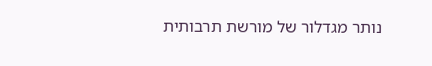נותר מגדלור של מורשת תרבותית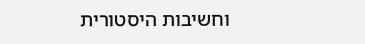וחשיבות היסטורית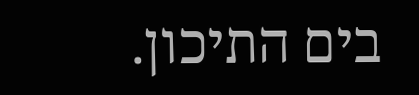בים התיכון.